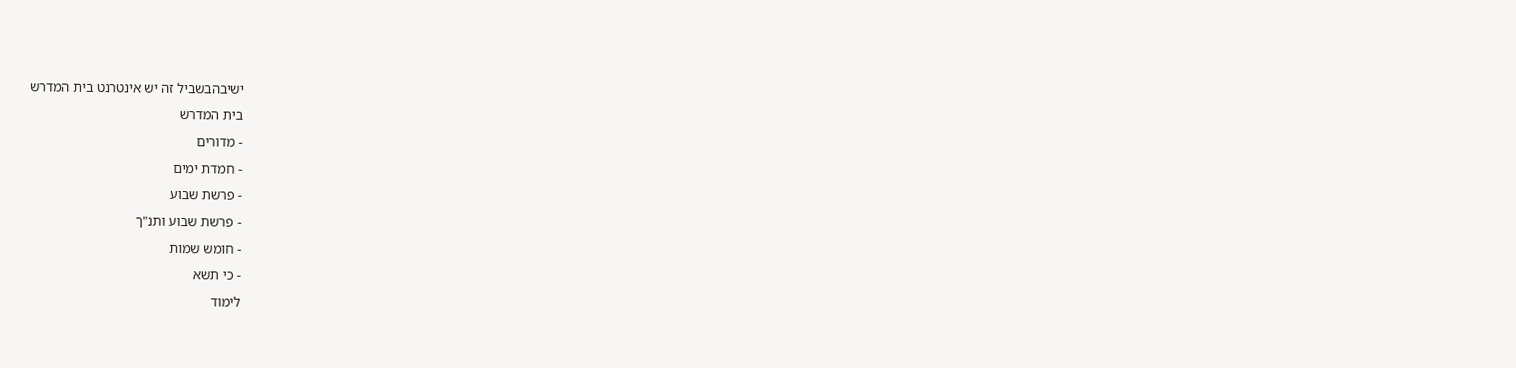ישיבהבשביל זה יש אינטרנט בית המדרש
בית המדרש
- מדורים
- חמדת ימים
- פרשת שבוע
- פרשת שבוע ותנ"ך
- חומש שמות
- כי תשא
לימוד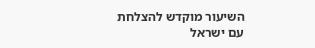השיעור מוקדש להצלחת
עם ישראל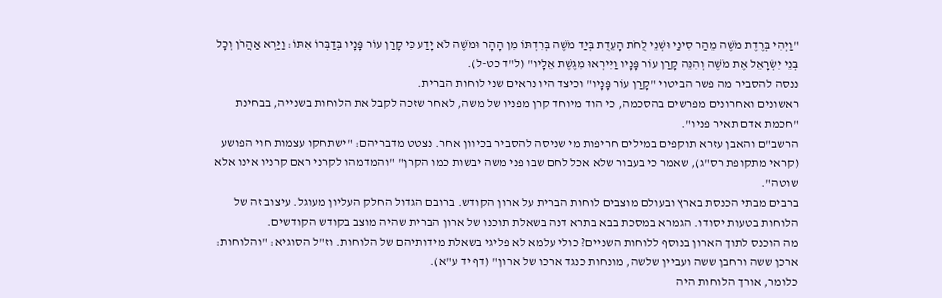"וַיְהִי בְּרֶדֶת מֹשֶׁה מֵהַר סִינַי וּשְׁנֵי לֻחֹת הָעֵדֻת בְּיַד מֹשֶׁה בְּרִדְתּוֹ מִן הָהָר וּמֹשֶׁה לֹא יָדַע כִּי קָרַן עוֹר פָּנָיו בְּדַבְּרוֹ אִתּוֹ: וַיַּרְא אַהֲרֹן וְכָל בְּנֵי יִשְׂרָאֵל אֶת מֹשֶׁה וְהִנֵּה קָרַן עוֹר פָּנָיו וַיִּירְאוּ מִגֶּשֶׁת אֵלָיו" (ל"ד כט-ל).
ננסה להסביר מה פשר הביטוי "קָרַן עוֹר פָּנָיו" וכיצד היו נראים שני לוחות הברית.
ראשונים ואחרונים מפרשים בהסכמה, כי הוד מיוחד קרן מפניו של משה, לאחר שזכה לקבל את הלוחות בשנייה, בבחינת "חכמת אדם תאיר פניו".
הרשב"ם והאבן עזרא תוקפים במילים חריפות מי שניסה להסביר בכיוון אחר. נצטט מדבריהם: "ישתחקו עצמות חוי הפושע (קראי מתקופת רס"ג), שאמר כי בעבור שלא אכל לחם שבו פני משה יבשות כמו הקרן" "והמדמהו לקרני ראם קרניו אינו אלא שוטה".
ברבים מבתי הכנסת בארץ ובעולם מוצבים לוחות הברית על ארון הקודש. ברובם הגדול החלק העליון מעוגל. עיצוב זה של הלוחות בטעות יסודו. הגמרא במסכת בבא בתרא דנה בשאלת תוכנו של ארון הברית שהיה מוצב בקודש הקודשים.
מה הוכנס לתוך הארון בנוסף ללוחות השניים? כולי עלמא לא פליגי בשאלת מידותיהם של הלוחות. וז"ל הסוגיא: "והלוחות: ארכן ששה ורחבן ששה ועביין שלשה, מונחות כנגד ארכו של ארון" (דף יד ע"א).
כלומר, אורך הלוחות היה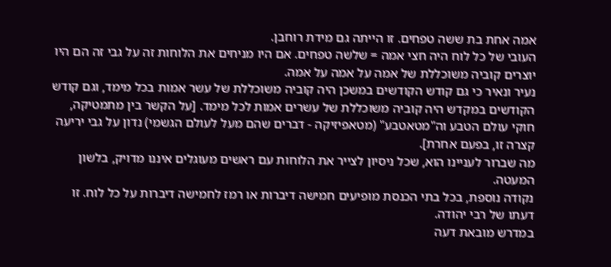אמה אחת בת ששה טפחים. זו הייתה גם מידת רוחבן.
העובי של כל לוח היה חצי אמה = שלשה טפחים. אם היו מניחים את הלוחות זה על גבי זה הם היו יוצרים קוביה משוכללת של אמה על אמה על אמה.
נעיר ונאיר כי גם קודש הקודשים במשכן היה קוביה משוכללת של עשר אמות בכל מימד, וגם קודש הקודשים במקדש היה קוביה משוכללת של עשרים אמות לכל מימד. [על הקשר בין מתמטיקה, חוקי עולם הטבע וה"מטאטבע" (מטאפיזיקה - דברים שהם מעל לעולם הגשמי) נדון על גבי יריעה קצרה זו, בפעם אחרת].
מה שברור לעניינו הוא, שכל ניסיון לצייר את הלוחות עם ראשים מעוגלים איננו מדויק, בלשון המעטה.
נקודה נוספת, בכל בתי הכנסת מופיעים חמישה דיברות או רמז לחמישה דיברות על כל לוח. זו דעתו של רבי יהודה.
במדרש מובאת דעה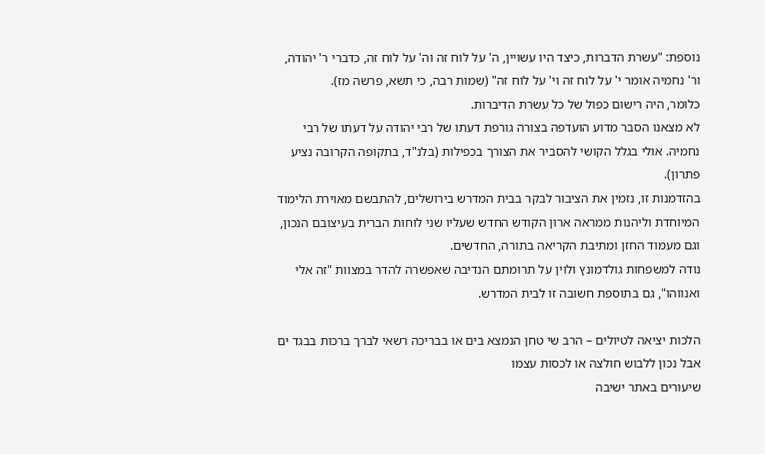נוספת: "עשרת הדברות, כיצד היו עשויין, ה' על לוח זה וה' על לוח זה, כדברי ר' יהודה, ור' נחמיה אומר י' על לוח זה וי' על לוח זה" (שמות רבה, כי תשא, פרשה מז).
כלומר, היה רישום כפול של כל עשרת הדיברות.
לא מצאנו הסבר מדוע הועדפה בצורה גורפת דעתו של רבי יהודה על דעתו של רבי נחמיה. אולי בגלל הקושי להסביר את הצורך בכפילות (בלנ"ד, בתקופה הקרובה נציע פתרון).
בהזדמנות זו, נזמין את הציבור לבקר בבית המדרש בירושלים, להתבשם מאוירת הלימוד המיוחדת וליהנות ממראה ארון הקודש החדש שעליו שני לוחות הברית בעיצובם הנכון, וגם מעמוד החזן ומתיבת הקריאה בתורה, החדשים.
נודה למשפחות גולדמונץ ולוין על תרומתם הנדיבה שאפשרה להדר במצוות "זה אלי ואנווהו", גם בתוספת חשובה זו לבית המדרש.

הלכות יציאה לטיולים – הרב שי טחן הנמצא בים או בבריכה רשאי לברך ברכות בבגד ים אבל נכון ללבוש חולצה או לכסות עצמו
שיעורים באתר ישיבה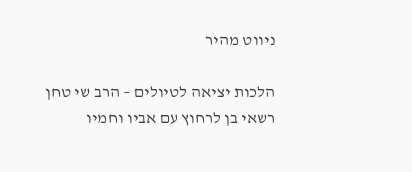ניווט מהיר

הלכות יציאה לטיולים – הרב שי טחן רשאי בן לרחוץ עם אביו וחמיו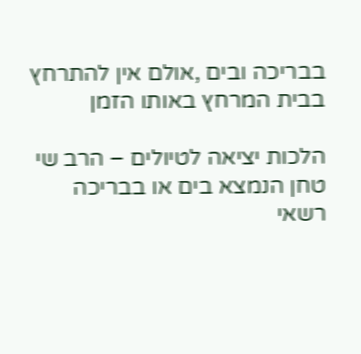בבריכה ובים ,אולם אין להתרחץ בבית המרחץ באותו הזמן

הלכות יציאה לטיולים – הרב שי טחן הנמצא בים או בבריכה רשאי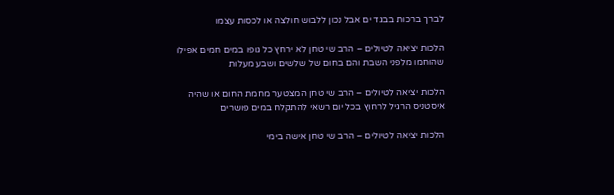לברך ברכות בבגד ים אבל נכון ללבוש חולצה או לכסות עצמו

הלכות יציאה לטיולים – הרב שי טחן לא ירחץ כל גופו במים חמים אפילו שהוחמו מלפני השבת והם בחום של שלשים ושבע מעלות

הלכות יציאה לטיולים – הרב שי טחן המצטער מחמת החום או שהיה איסטניס הרגיל לרחוץ בכל יום רשאי להתקלח במים פושרים

הלכות יציאה לטיולים – הרב שי טחן אישה בימי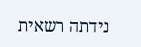נידתה רשאית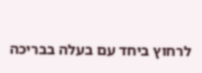לרחוץ ביחד עם בעלה בבריכה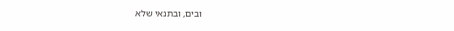ובים, ובתנאי שלא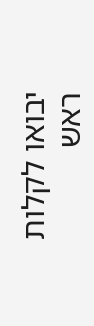יבואו לקלות ראש